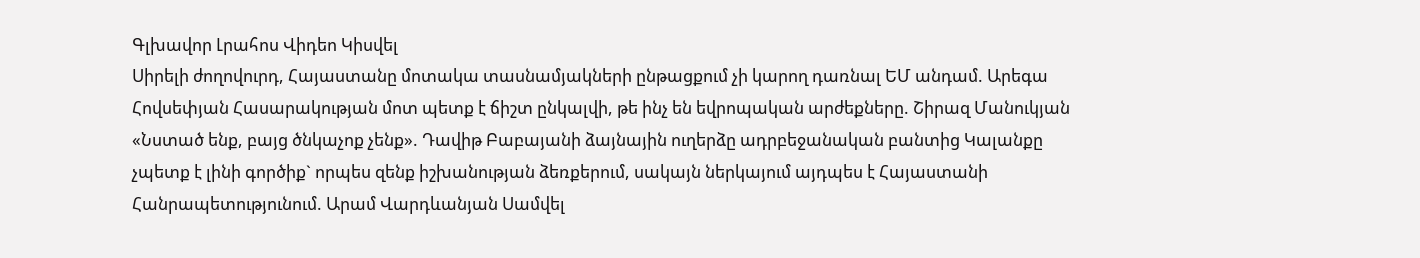Գլխավոր Լրահոս Վիդեո Կիսվել
Սիրելի ժողովուրդ, Հայաստանը մոտակա տասնամյակների ընթացքում չի կարող դառնալ ԵՄ անդամ. Արեգա Հովսեփյան Հասարակության մոտ պետք է ճիշտ ընկալվի, թե ինչ են եվրոպական արժեքները. Շիրազ Մանուկյան «Նստած ենք, բայց ծնկաչոք չենք». Դավիթ Բաբայանի ձայնային ուղերձը ադրբեջանական բանտից Կալանքը չպետք է լինի գործիք` որպես զենք իշխանության ձեռքերում, սակայն ներկայում այդպես է Հայաստանի Հանրապետությունում. Արամ Վարդևանյան Սամվել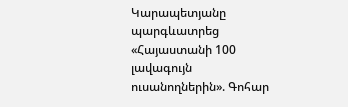Կարապետյանը պարգևատրեց «Հայաստանի 100 լավագույն ուսանողներին». Գոհար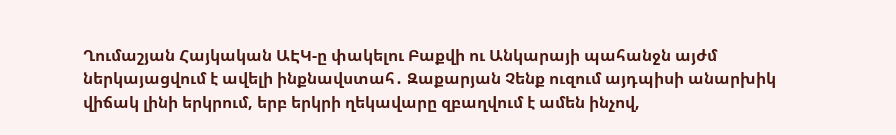Ղումաշյան Հայկական ԱԷԿ-ը փակելու Բաքվի ու Անկարայի պահանջն այժմ ներկայացվում է ավելի ինքնավստահ․ Զաքարյան Չենք ուզում այդպիսի անարխիկ վիճակ լինի երկրում, երբ երկրի ղեկավարը զբաղվում է ամեն ինչով,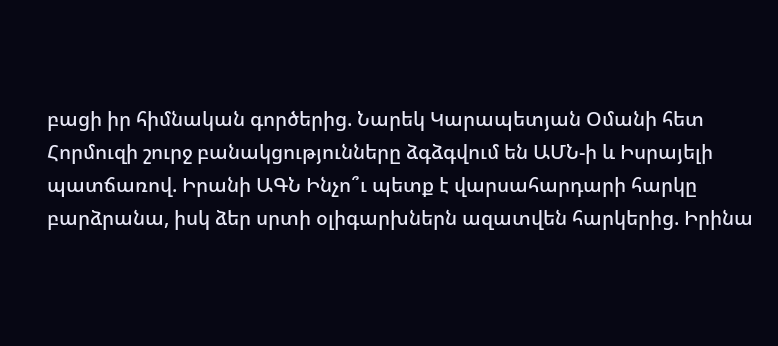բացի իր հիմնական գործերից. Նարեկ Կարապետյան Օմանի հետ Հորմուզի շուրջ բանակցությունները ձգձգվում են ԱՄՆ-ի և Իսրայելի պատճառով. Իրանի ԱԳՆ Ինչո՞ւ պետք է վարսահարդարի հարկը բարձրանա, իսկ ձեր սրտի օլիգարխներն ազատվեն հարկերից. Իրինա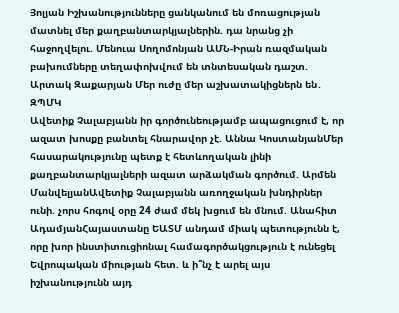Յոլյան Իշխանությունները ցանկանում են մոռացության մատնել մեր քաղբանտարկյալներին. դա նրանց չի հաջողվելու. Մենուա Սողոմոնյան ԱՄՆ-Իրան ռազմական բախումները տեղափոխվում են տնտեսական դաշտ. Արտակ Զաքարյան Մեր ուժը մեր աշխատակիցներն են․ ԶՊՄԿ
Ավետիք Չալաբյանն իր գործունեությամբ ապացուցում է, որ ազատ խոսքը բանտել հնարավոր չէ. Աննա ԿոստանյանՄեր հասարակությունը պետք է հետևողական լինի քաղբանտարկյալների ազատ արձակման գործում. Արմեն ՄանվելյանԱվետիք Չալաբյանն առողջական խնդիրներ ունի. չորս հոգով օրը 24 ժամ մեկ խցում են մնում. Անահիտ ԱդամյանՀայաստանը ԵԱՏՄ անդամ միակ պետությունն է, որը խոր ինստիտուցիոնալ համագործակցություն է ունեցել Եվրոպական միության հետ. և ի՞նչ է արել այս իշխանությունն այդ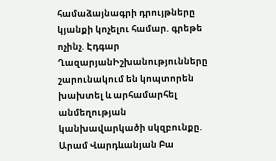համաձայնագրի դրույթները կյանքի կոչելու համար. գրեթե ոչինչ. Էդգար ՂազարյանԻշխանությունները շարունակում են կոպտորեն խախտել և արհամարհել անմեղության կանխավարկածի սկզբունքը. Արամ Վարդևանյան Բա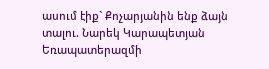ասում էիք` Քոչարյանին ենք ձայն տալու. Նարեկ Կարապետյան Եռապատերազմի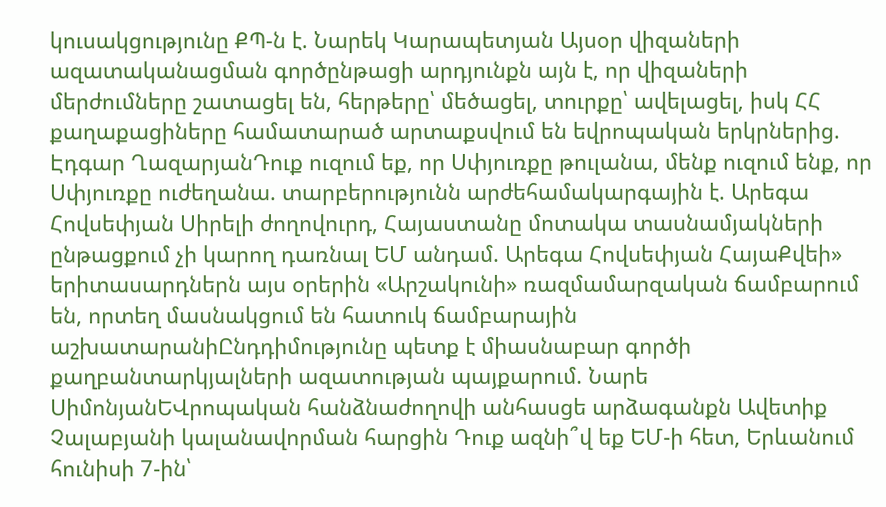կուսակցությունը ՔՊ-ն է. Նարեկ Կարապետյան Այսօր վիզաների ազատականացման գործընթացի արդյունքն այն է, որ վիզաների մերժումները շատացել են, հերթերը՝ մեծացել, տուրքը՝ ավելացել, իսկ ՀՀ քաղաքացիները համատարած արտաքսվում են եվրոպական երկրներից. Էդգար ՂազարյանԴուք ուզում եք, որ Սփյուռքը թուլանա, մենք ուզում ենք, որ Սփյուռքը ուժեղանա. տարբերությունն արժեհամակարգային է. Արեգա Հովսեփյան Սիրելի ժողովուրդ, Հայաստանը մոտակա տասնամյակների ընթացքում չի կարող դառնալ ԵՄ անդամ. Արեգա Հովսեփյան ՀայաՔվեի» երիտասարդներն այս օրերին «Արշակունի» ռազմամարզական ճամբարում են, որտեղ մասնակցում են հատուկ ճամբարային աշխատարանիԸնդդիմությունը պետք է միասնաբար գործի քաղբանտարկյալների ազատության պայքարում. Նարե ՍիմոնյանԵՎրոպական հանձնաժողովի անհասցե արձագանքն Ավետիք Չալաբյանի կալանավորման հարցին Դուք ազնի՞վ եք ԵՄ-ի հետ, Երևանում հունիսի 7-ին՝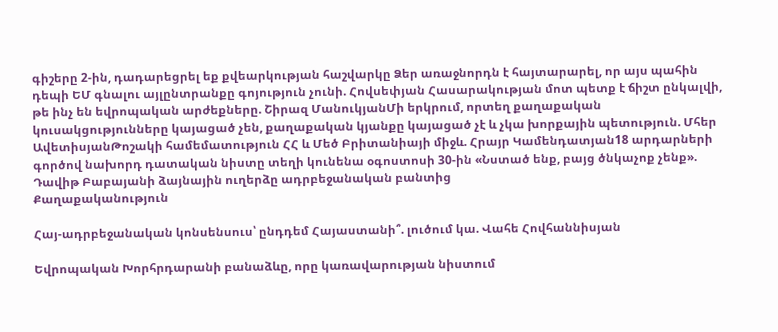գիշերը 2-ին, դադարեցրել եք քվեարկության հաշվարկը Ձեր առաջնորդն է հայտարարել, որ այս պահին դեպի ԵՄ գնալու այլընտրանքը գոյություն չունի. Հովսեփյան Հասարակության մոտ պետք է ճիշտ ընկալվի, թե ինչ են եվրոպական արժեքները. Շիրազ ՄանուկյանՄի երկրում, որտեղ քաղաքական կուսակցությունները կայացած չեն, քաղաքական կյանքը կայացած չէ և չկա խորքային պետություն. Մհեր ԱվետիսյանԹոշակի համեմատություն ՀՀ և Մեծ Բրիտանիայի միջև. Հրայր Կամենդատյան18 արդարների գործով նախորդ դատական նիստը տեղի կունենա օգոստոսի 30-ին «Նստած ենք, բայց ծնկաչոք չենք». Դավիթ Բաբայանի ձայնային ուղերձը ադրբեջանական բանտից
Քաղաքականություն

Հայ-ադրբեջանական կոնսենսուս՝ ընդդեմ Հայաստանի՞. լուծում կա. Վահե Հովհաննիսյան

Եվրոպական Խորհրդարանի բանաձևը, որը կառավարության նիստում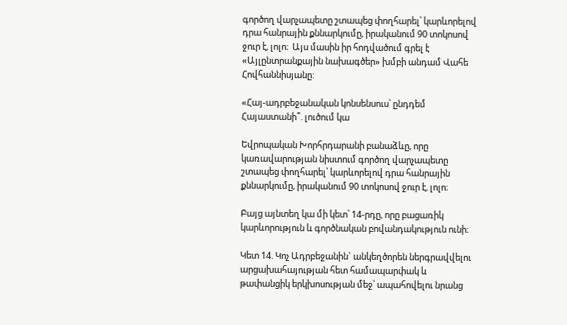գործող վարչապետը շտապեց փողհարել՝ կարևորելով դրա հանրային քննարկումը, իրականում 90 տոկոսով ջուր է, լոլո։  Այս մասին իր հոդվածում գրել է «Այլընտրանքային նախագծեր» խմբի անդամ Վահե Հովհաննիսյանը:

«Հայ-ադրբեջանական կոնսենսուս՝ ընդդեմ Հայաստանի՞. լուծում կա

Եվրոպական Խորհրդարանի բանաձևը, որը կառավարության նիստում գործող վարչապետը շտապեց փողհարել՝ կարևորելով դրա հանրային քննարկումը, իրականում 90 տոկոսով ջուր է, լոլո։

Բայց այնտեղ կա մի կետ՝ 14-րդը, որը բացառիկ կարևորություն և գործնական բովանդակություն ունի։

Կետ 14. Կոչ Ադրբեջանին` անկեղծորեն ներգրավվելու արցախահայության հետ համապարփակ և թափանցիկ երկխոսության մեջ՝ ապահովելու նրանց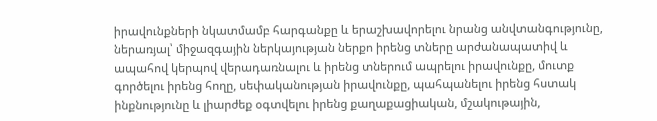իրավունքների նկատմամբ հարգանքը և երաշխավորելու նրանց անվտանգությունը, ներառյալ՝ միջազգային ներկայության ներքո իրենց տները արժանապատիվ և ապահով կերպով վերադառնալու և իրենց տներում ապրելու իրավունքը, մուտք գործելու իրենց հողը, սեփականության իրավունքը, պահպանելու իրենց հստակ ինքնությունը և լիարժեք օգտվելու իրենց քաղաքացիական, մշակութային,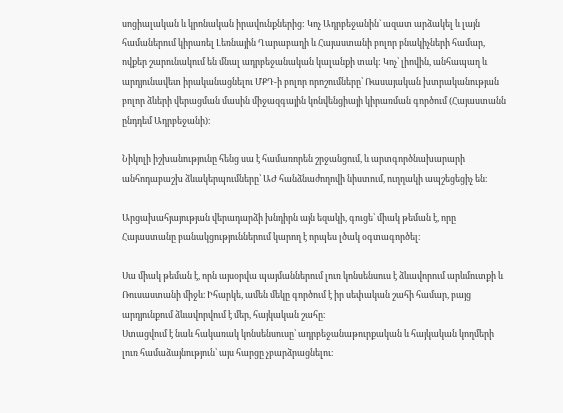սոցիալական և կրոնական իրավունքներից: Կոչ Ադրբեջանին` ազատ արձակել և լայն համաներում կիրառել Լեռնային Ղարաբաղի և Հայաստանի բոլոր բնակիչների համար, ովքեր շարունակում են մնալ ադրբեջանական կալանքի տակ: Կոչ՝ լիովին, անհապաղ և արդյունավետ իրականացնելու ՄՔԴ-ի բոլոր որոշումները՝ Ռասայական խտրականության բոլոր ձևերի վերացման մասին միջազգային կոնվենցիայի կիրառման գործում (Հայաստանն ընդդեմ Ադրբեջանի)։

Նիկոլի իշխանությունը հենց սա է համառորեն շրջանցում, և արտգործնախարարի անհոդաբաշխ ձևակերպումները՝ ԱԺ հանձնաժողովի նիստում, ուղղակի ապշեցեցիչ են։

Արցախահյայության վերադարձի խնդիրն այն եզակի, գուցե՝ միակ թեման է, որը Հայաստանը բանակցություններում կարող է որպես լծակ օգտագործել։

Սա միակ թեման է, որն այսօրվա պայմաններում լուռ կոնսենսուս է ձևավորում արևմուտքի և Ռուսաստանի միջև։ Իհարկե, ամեն մեկը գործում է իր սեփական շահի համար, բայց արդյունքում ձևավորվում է մեր, հայկական շահը։
Ստացվում է նաև հակառակ կոնսենսուսը՝ ադրբեջանաթուրքական և հայկական կողմերի լուռ համաձայնություն՝ այս հարցը չբարձրացնելու։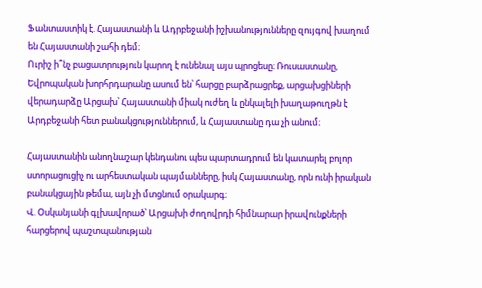Ֆանտաստիկ է. Հայաստանի և Ադրբեջանի իշխանությունները զույգով խաղում են Հայաստանի շահի դեմ։
Ուրիշ ի՞նչ բացատրություն կարող է ունենալ այս պրոցեսը։ Ռուսաստանը, Եվրոպական խորհրդարանը ասում են՝ հարցը բարձրացրեք, արցախցիների վերադարձը Արցախ՝ Հայաստանի միակ ուժեղ և ընկալելի խաղաթուղթն է Արդբեջանի հետ բանակցություններում, և Հայաստանը դա չի անում։

Հայաստանին անողնաշար կենդանու պես պարտադրում են կատարել բոլոր ստորացուցիչ ու արհեստական պայմանները, իսկ Հայաստանը, որն ունի իրական բանակցային թեմա, այն չի մտցնում օրակարգ։
Վ. Օսկանյանի գլխավորած՝ Արցախի ժողովրդի հիմնարար իրավունքների հարցերով պաշտպանության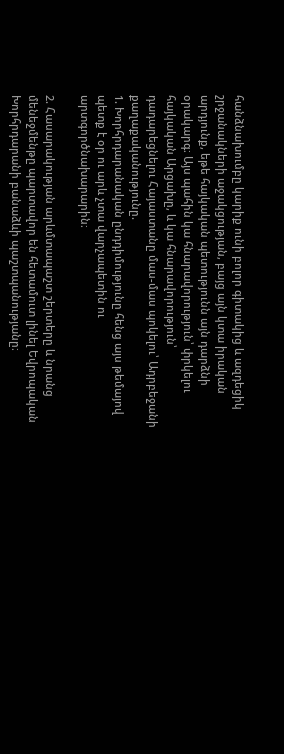հանձնախումբը կարիք ունի բոլոր գիտակից և ազդեցիկ շրջանակների աջակցության, բայց այն կտա իրական արդյունք, եթե հայկական պետությունն այն դարձնի օրակարգ։ Այս պահին կա հնարավորություն՝ փրկելու հայկական Արցախը, և կա հնարավորություն՝ դադարեցնելու Հայաստանը մաս-մաս պոկելու՝ Ադրբեջանի քաղաքականությունը.
1. Խորհրդարանական ընդդիմությունը հենց այս թեմայով պետք է օր ու արև չտա վարչապետին ու արտգործնախարարին։

2. Հասարակության արևմտապաշտ շերտերը և նրանց մենեջմենթը պարտավոր են հետամուտ լինել Եվրոպական Խորհրդարանի բանաձևի պաշտպանությանը։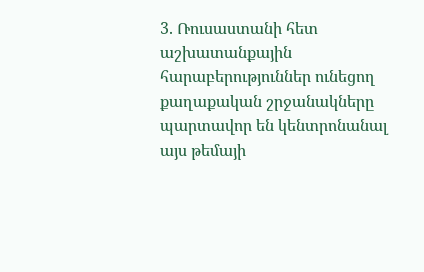3. Ռուսաստանի հետ աշխատանքային հարաբերություններ ունեցող քաղաքական շրջանակները պարտավոր են կենտրոնանալ այս թեմայի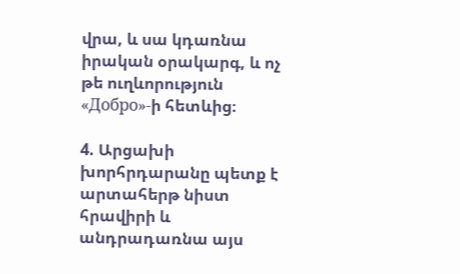վրա, և սա կդառնա իրական օրակարգ, և ոչ թե ուղևորություն «Добро»-ի հետևից։

4. Արցախի խորհրդարանը պետք է արտահերթ նիստ հրավիրի և անդրադառնա այս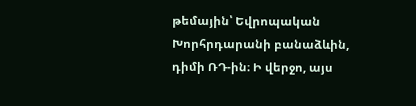թեմային՝ Եվրոպական Խորհրդարանի բանաձևին, դիմի ՌԴ-ին։ Ի վերջո, այս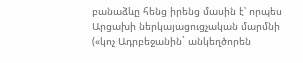բանաձևը հենց իրենց մասին է՝ որպես Արցախի ներկայացուցչական մարմնի («կոչ Ադրբեջանին` անկեղծորեն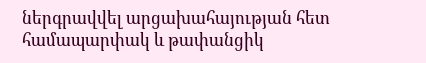ներգրավվել արցախահայության հետ համապարփակ և թափանցիկ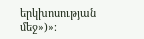երկխոսության մեջ»)»։